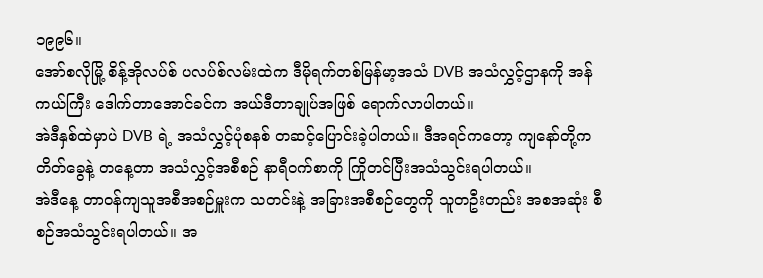၁၉၉၆။
အော်စလိုမြို့ စိန့်အိုလပ်စ် ပလပ်စ်လမ်းထဲက ဒီမိုရက်တစ်မြန်မာ့အသံ DVB အသံလွှင့်ဌာနကို အန်ကယ်ကြီး ဒေါက်တာအောင်ခင်က အယ်ဒီတာချုပ်အဖြစ် ရောက်လာပါတယ်။
အဲဒီနှစ်ထဲမှာပဲ DVB ရဲ့ အသံလွှင့်ပုံစနစ် တဆင့်ပြောင်းခဲ့ပါတယ်။ ဒီအရင်ကတော့ ကျနော်တို့က တိတ်ခွေနဲ့ တနေ့တာ အသံလွှင့်အစီစဉ် နာရီဝက်စာကို ကြိုတင်ပြီးအသံသွင်းရပါတယ်။
အဲဒီနေ့ တာဝန်ကျသူအစီအစဉ်မှူးက သတင်းနဲ့ အခြားအစီစဉ်တွေကို သူတဦးတည်း အစအဆုံး စီစဉ်အသံသွင်းရပါတယ်။ အ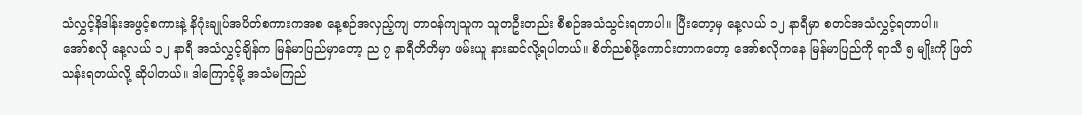သံလွှင့်နိဒါန်းအဖွင့်စကားနဲ့ နိဂုံးချုပ်အပိတ်စကားကအစ နေ့စဉ်အလှည့်ကျ တာဝန်ကျသူက သူတဦးတည်း စီစဉ်အသံသွင်းရတာပါ။ ပြီးတော့မှ နေ့လယ် ၁၂ နာရီမှာ စတင်အသံလွှင့်ရတာပါ။
အော်စလို နေ့လယ် ၁၂ နာရီ အသံလွှင့်ချိန်က မြန်မာပြည်မှာတော့ ည ၇ နာရီတိတိမှာ ဖမ်းယူ နားဆင်လို့ရပါတယ်။ စိတ်ညစ်ဖို့ကောင်းတာကတော့ အော်စလိုကနေ မြန်မာပြည်ကို ရာသီ ၅ မျိုးကို ဖြတ်သန်းရတယ်လို့ ဆိုပါတယ်။ ဒါကြောင့်မို့ အသံမကြည်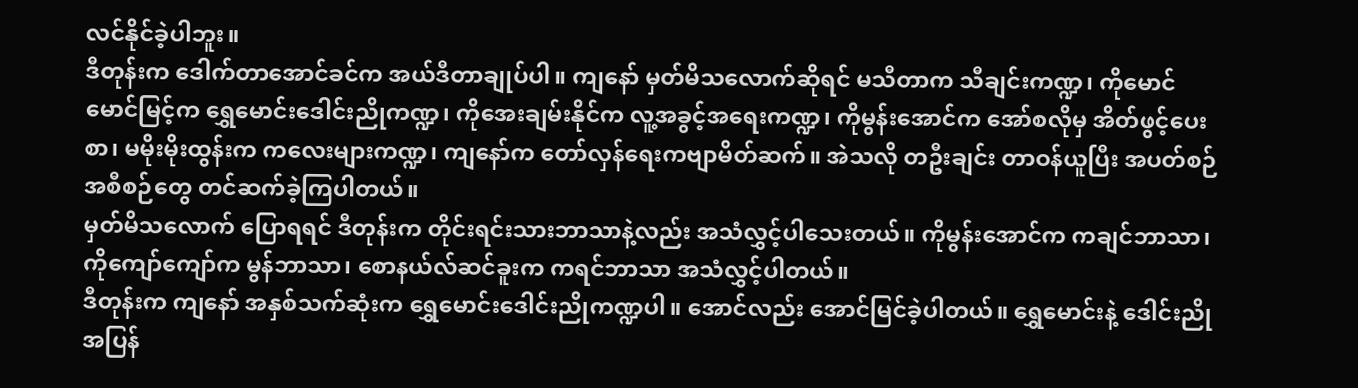လင်နိုင်ခဲ့ပါဘူး။
ဒီတုန်းက ဒေါက်တာအောင်ခင်က အယ်ဒီတာချုပ်ပါ။ ကျနော် မှတ်မိသလောက်ဆိုရင် မသီတာက သီချင်းကဏ္ဍ၊ ကိုမောင်မောင်မြင့်က ရွှေမောင်းဒေါင်းညိုကဏ္ဍ၊ ကိုအေးချမ်းနိုင်က လူ့အခွင့်အရေးကဏ္ဍ၊ ကိုမွန်းအောင်က အော်စလိုမှ အိတ်ဖွင့်ပေးစာ၊ မမိုးမိုးထွန်းက ကလေးများကဏ္ဍ၊ ကျနော်က တော်လှန်ရေးကဗျာမိတ်ဆက်။ အဲသလို တဦးချင်း တာဝန်ယူပြီး အပတ်စဉ်အစီစဉ်တွေ တင်ဆက်ခဲ့ကြပါတယ်။
မှတ်မိသလောက် ပြောရရင် ဒီတုန်းက တိုင်းရင်းသားဘာသာနဲ့လည်း အသံလွှင့်ပါသေးတယ်။ ကိုမွန်းအောင်က ကချင်ဘာသာ၊ ကိုကျော်ကျော်က မွန်ဘာသာ၊ စောနယ်လ်ဆင်ခူးက ကရင်ဘာသာ အသံလွှင့်ပါတယ်။
ဒီတုန်းက ကျနော် အနှစ်သက်ဆုံးက ရွှေမောင်းဒေါင်းညိုကဏ္ဍပါ။ အောင်လည်း အောင်မြင်ခဲ့ပါတယ်။ ရွှေမောင်းနဲ့ ဒေါင်းညို အပြန်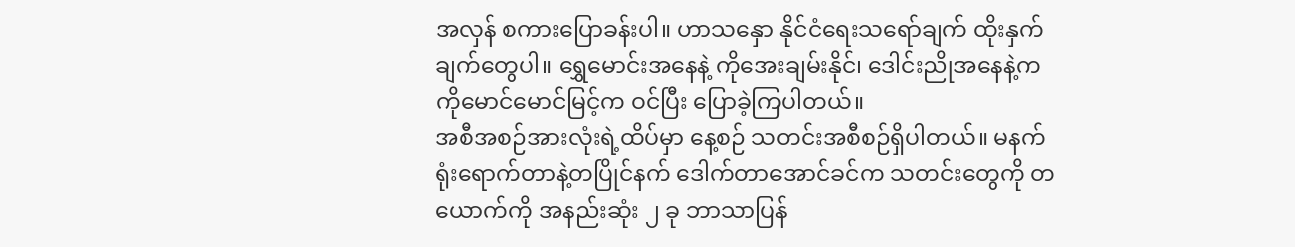အလှန် စကားပြောခန်းပါ။ ဟာသနှော နိုင်ငံရေးသရော်ချက် ထိုးနှက်ချက်တွေပါ။ ရွှေမောင်းအနေနဲ့ ကိုအေးချမ်းနိုင်၊ ဒေါင်းညိုအနေနဲ့က ကိုမောင်မောင်မြင့်က ဝင်ပြီး ပြောခဲ့ကြပါတယ်။
အစီအစဉ်အားလုံးရဲ့ထိပ်မှာ နေ့စဉ် သတင်းအစီစဉ်ရှိပါတယ်။ မနက် ရုံးရောက်တာနဲ့တပြိုင်နက် ဒေါက်တာအောင်ခင်က သတင်းတွေကို တယောက်ကို အနည်းဆုံး ၂ ခု ဘာသာပြန်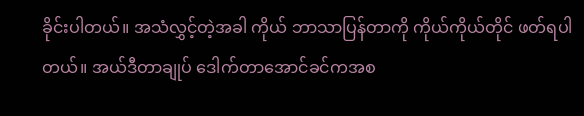ခိုင်းပါတယ်။ အသံလွှင့်တဲ့အခါ ကိုယ် ဘာသာပြန်တာကို ကိုယ်ကိုယ်တိုင် ဖတ်ရပါတယ်။ အယ်ဒီတာချုပ် ဒေါက်တာအောင်ခင်ကအစ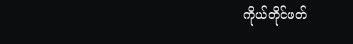ကိုယ်တိုင်ဖတ်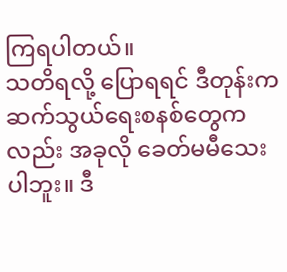ကြရပါတယ်။
သတိရလို့ ပြောရရင် ဒီတုန်းက ဆက်သွယ်ရေးစနစ်တွေကလည်း အခုလို ခေတ်မမီသေးပါဘူး။ ဒီ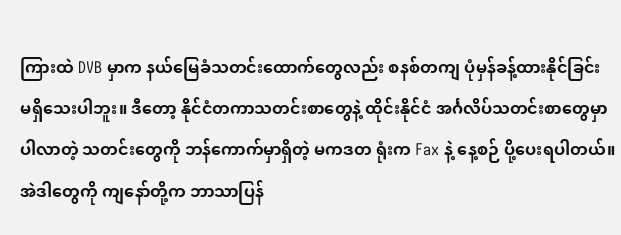ကြားထဲ DVB မှာက နယ်မြေခံသတင်းထောက်တွေလည်း စနစ်တကျ ပုံမှန်ခန့်ထားနိုင်ခြင်း မရှိသေးပါဘူး။ ဒီတော့ နိုင်ငံတကာသတင်းစာတွေနဲ့ ထိုင်းနိုင်ငံ အင်္ဂလိပ်သတင်းစာတွေမှာ ပါလာတဲ့ သတင်းတွေကို ဘန်ကောက်မှာရှိတဲ့ မကဒတ ရုံးက Fax နဲ့ နေ့စဉ် ပို့ပေးရပါတယ်။ အဲဒါတွေကို ကျနော်တို့က ဘာသာပြန်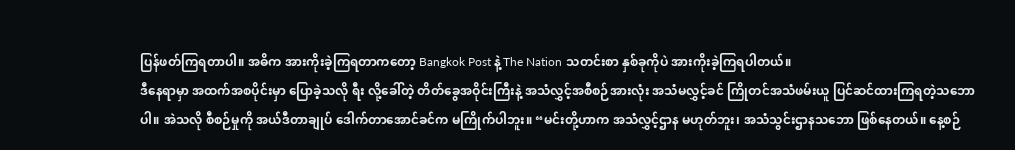ပြန်ဖတ်ကြရတာပါ။ အဓိက အားကိုးခဲ့ကြရတာကတော့ Bangkok Post နဲ့ The Nation သတင်းစာ နှစ်ခုကိုပဲ အားကိုးခဲ့ကြရပါတယ်။
ဒီနေရာမှာ အထက်အစပိုင်းမှာ ပြောခဲ့သလို ရီး လို့ခေါ်တဲ့ တိတ်ခွေအဝိုင်းကြီးနဲ့ အသံလွှင့်အစီစဉ်အားလုံး အသံမလွှင့်ခင် ကြိုတင်အသံဖမ်းယူ ပြင်ဆင်ထားကြရတဲ့သဘောပါ။ အဲသလို စီစဉ်မှုကို အယ်ဒီတာချုပ် ဒေါက်တာအောင်ခင်က မကြိုက်ပါဘူး။ “မင်းတို့ဟာက အသံလွှင့်ဌာန မဟုတ်ဘူး၊ အသံသွင်းဌာနသဘော ဖြစ်နေတယ်။ နေ့စဉ်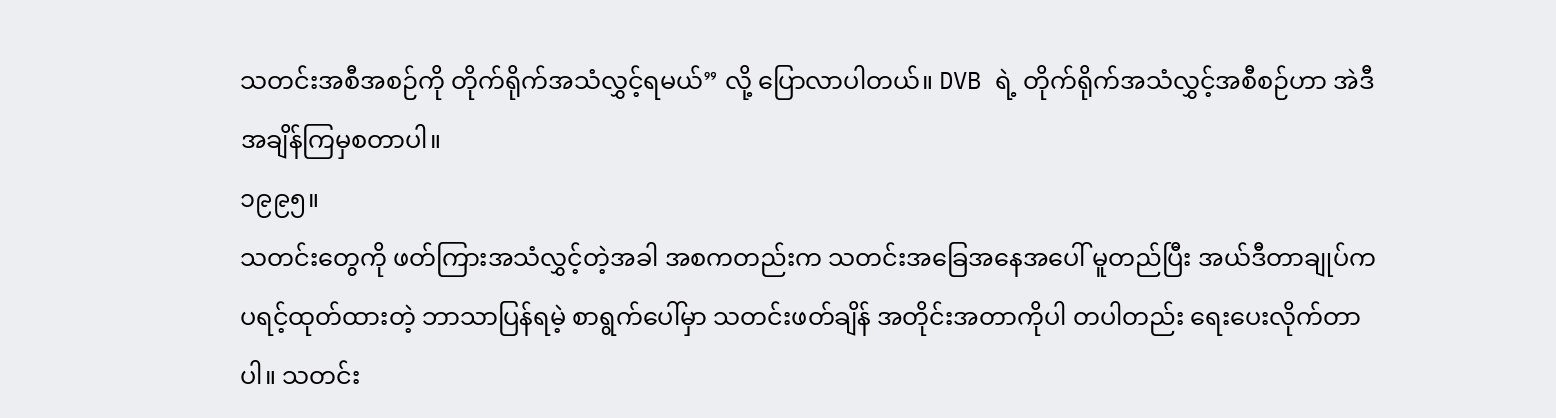သတင်းအစီအစဉ်ကို တိုက်ရိုက်အသံလွှင့်ရမယ်” လို့ ပြောလာပါတယ်။ DVB ရဲ့ တိုက်ရိုက်အသံလွှင့်အစီစဉ်ဟာ အဲဒီအချိန်ကြမှစတာပါ။
၁၉၉၅။
သတင်းတွေကို ဖတ်ကြားအသံလွှင့်တဲ့အခါ အစကတည်းက သတင်းအခြေအနေအပေါ် မူတည်ပြီး အယ်ဒီတာချုပ်က ပရင့်ထုတ်ထားတဲ့ ဘာသာပြန်ရမဲ့ စာရွက်ပေါ်မှာ သတင်းဖတ်ချိန် အတိုင်းအတာကိုပါ တပါတည်း ရေးပေးလိုက်တာပါ။ သတင်း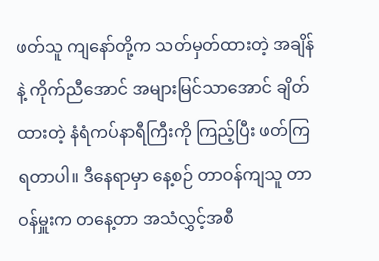ဖတ်သူ ကျနော်တို့က သတ်မှတ်ထားတဲ့ အချိန်နဲ့ ကိုက်ညီအောင် အများမြင်သာအောင် ချိတ်ထားတဲ့ နံရံကပ်နာရီကြီးကို ကြည့်ပြီး ဖတ်ကြရတာပါ။ ဒီနေရာမှာ နေ့စဉ် တာဝန်ကျသူ တာဝန်မှူးက တနေ့တာ အသံလွှင့်အစီ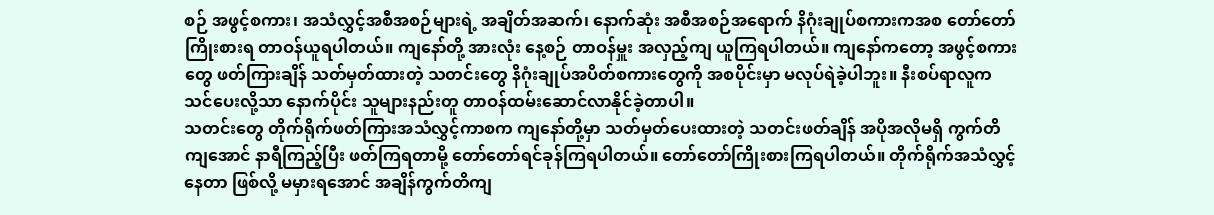စဉ် အဖွင့်စကား၊ အသံလွှင့်အစီအစဉ်များရဲ့ အချိတ်အဆက်၊ နောက်ဆုံး အစီအစဉ်အရောက် နိဂုံးချုပ်စကားကအစ တော်တော်ကြိုးစားရ တာဝန်ယူရပါတယ်။ ကျနော်တို့ အားလုံး နေ့စဉ် တာဝန်မှူး အလှည့်ကျ ယူကြရပါတယ်။ ကျနော်ကတော့ အဖွင့်စကားတွေ ဖတ်ကြားချိန် သတ်မှတ်ထားတဲ့ သတင်းတွေ နိဂုံးချုပ်အပိတ်စကားတွေကို အစပိုင်းမှာ မလုပ်ရဲခဲ့ပါဘူး။ နီးစပ်ရာလူက သင်ပေးလို့သာ နောက်ပိုင်း သူများနည်းတူ တာဝန်ထမ်းဆောင်လာနိုင်ခဲ့တာပါ။
သတင်းတွေ တိုက်ရိုက်ဖတ်ကြားအသံလွှင့်ကာစက ကျနော်တို့မှာ သတ်မှတ်ပေးထားတဲ့ သတင်းဖတ်ချိန် အပိုအလိုမရှိ ကွက်တိကျအောင် နာရီကြည့်ပြီး ဖတ်ကြရတာမို့ တော်တော်ရင်ခုန်ကြရပါတယ်။ တော်တော်ကြိုးစားကြရပါတယ်။ တိုက်ရိုက်အသံလွှင့်နေတာ ဖြစ်လို့ မမှားရအောင် အချိန်ကွက်တိကျ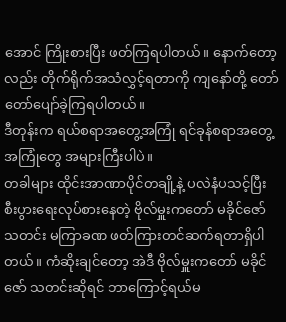အောင် ကြိုးစားပြီး ဖတ်ကြရပါတယ်။ နောက်တော့လည်း တိုက်ရိုက်အသံလွှင့်ရတာကို ကျနော်တို့ တော်တော်ပျော်ခဲ့ကြရပါတယ်။
ဒီတုန်းက ရယ်စရာအတွေ့အကြုံ ရင်ခုန်စရာအတွေ့အကြုံတွေ အများကြီးပါပဲ။
တခါများ ထိုင်းအာဏာပိုင်တချို့နဲ့ ပလဲနံပသင့်ပြီး စီးပွားရေးလုပ်စားနေတဲ့ ဗိုလ်မှူးကတော် မခိုင်ဇော် သတင်း မကြာခဏ ဖတ်ကြားတင်ဆက်ရတာရှိပါတယ်။ ကံဆိုးချင်တော့ အဲဒီ ဗိုလ်မှူးကတော် မခိုင်ဇော် သတင်းဆိုရင် ဘာကြောင့်ရယ်မ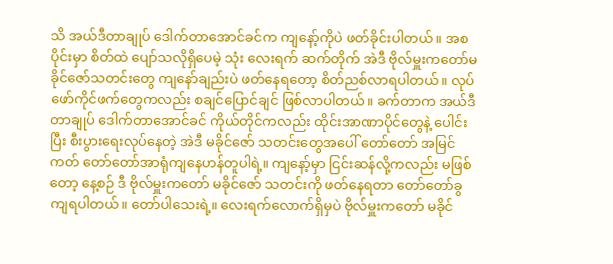သိ အယ်ဒီတာချုပ် ဒေါက်တာအောင်ခင်က ကျနော့်ကိုပဲ ဖတ်ခိုင်းပါတယ်။ အစပိုင်းမှာ စိတ်ထဲ ပျော်သလိုရှိပေမဲ့ သုံး လေးရက် ဆက်တိုက် အဲဒီ ဗိုလ်မှူးကတော်မခိုင်ဇော်သတင်းတွေ ကျနော်ချည်းပဲ ဖတ်နေရတော့ စိတ်ညစ်လာရပါတယ်။ လုပ်ဖော်ကိုင်ဖက်တွေကလည်း စချင်ပြောင်ချင် ဖြစ်လာပါတယ်။ ခက်တာက အယ်ဒီတာချုပ် ဒေါက်တာအောင်ခင် ကိုယ်တိုင်ကလည်း ထိုင်းအာဏာပိုင်တွေနဲ့ ပေါင်းပြီး စီးပွားရေးလုပ်နေတဲ့ အဲဒီ မခိုင်ဇော် သတင်းတွေအပေါ် တော်တော် အမြင်ကတ် တော်တော်အာရုံကျနေဟန်တူပါရဲ့။ ကျနော့်မှာ ငြင်းဆန်လို့ကလည်း မဖြစ်တော့ နေ့စဉ် ဒီ ဗိုလ်မှူးကတော် မခိုင်ဇော် သတင်းကို ဖတ်နေရတာ တော်တော်ခွကျရပါတယ်။ တော်ပါသေးရဲ့။ လေးရက်လောက်ရှိမှပဲ ဗိုလ်မှူးကတော် မခိုင်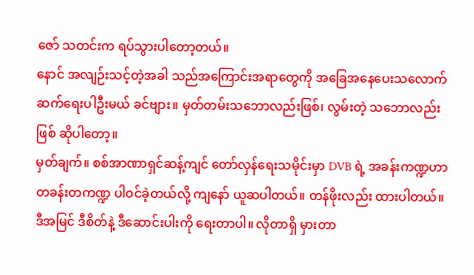ဇော် သတင်းက ရပ်သွားပါတော့တယ်။
နောင် အလျဉ်းသင့်တဲ့အခါ သည်အကြောင်းအရာတွေကို အခြေအနေပေးသလောက် ဆက်ရေးပါဦးမယ် ခင်ဗျား။ မှတ်တမ်းသဘောလည်းဖြစ်၊ လွမ်းတဲ့ သဘောလည်းဖြစ် ဆိုပါတော့။
မှတ်ချက်။ စစ်အာဏာရှင်ဆန့်ကျင် တော်လှန်ရေးသမိုင်းမှာ DVB ရဲ့ အခန်းကဏ္ဍဟာ တခန်းတကဏ္ဍ ပါဝင်ခဲ့တယ်လို့ ကျနော် ယူဆပါတယ်။ တန်ဖိုးလည်း ထားပါတယ်။ ဒီအမြင် ဒီစိတ်နဲ့ ဒီဆောင်းပါးကို ရေးတာပါ။ လိုတာရှိ မှားတာ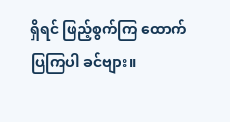ရှိရင် ဖြည့်စွက်ကြ ထောက်ပြကြပါ ခင်ဗျား။